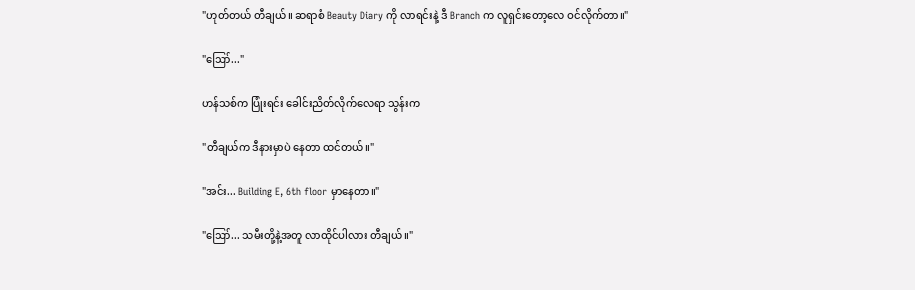"ဟုတ်တယ် တီချယ်။ ဆရာစံ Beauty Diary ကို လာရင်းနဲ့ ဒီ Branch က လူရှင်းတော့လေ ဝင်လိုက်တာ။"

"ဪ..."

ဟန်သစ်က ပြုံးရင်း ခေါင်းညိတ်လိုက်လေရာ သွန်းက

"တီချယ်က ဒီနားမှာပဲ နေတာ ထင်တယ်။"

"အင်း... Building E, 6th floor မှာနေတာ။"

"ဪ... သမီးတို့နဲ့အတူ လာထိုင်ပါလား တီချယ်။"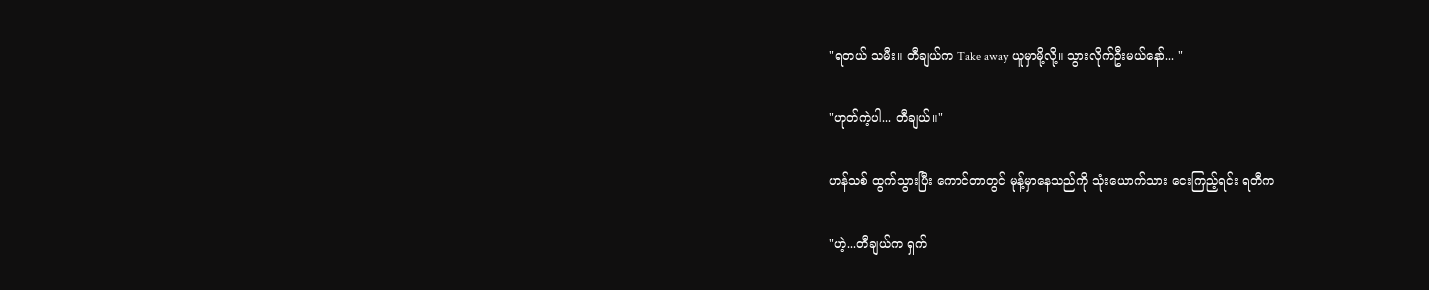"ရတယ် သမီး။ တီချယ်က Take away ယူမှာမို့လို့။ သွားလိုက်ဦးမယ်နော်... "

"ဟုတ်ကဲ့ပါ... တီချယ်။"

ဟန်သစ် ထွက်သွားပြီး ကောင်တာတွင် မုန့်မှာနေသည်ကို သုံးယောက်သား ငေးကြည့်ရင်း ရတီက

"ဟဲ့...တီချယ်က ရှက်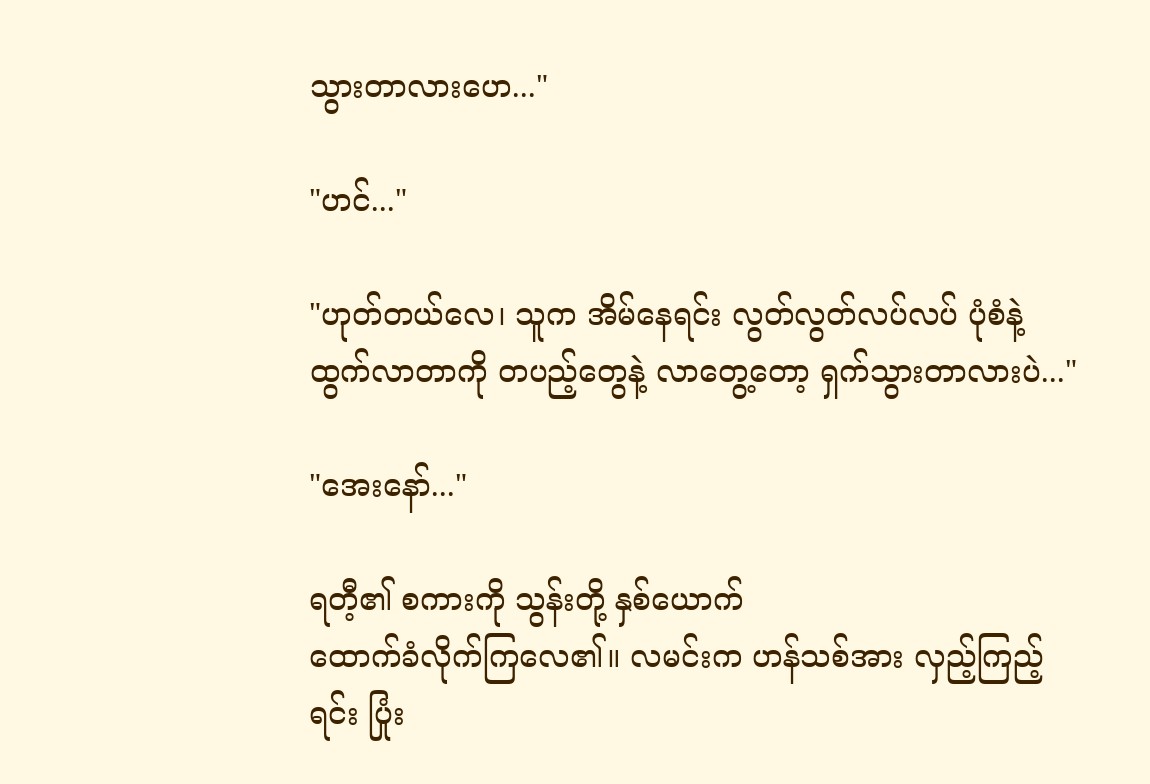သွားတာလားဟေ..."

"ဟင်..."

"ဟုတ်တယ်လေ၊ သူက အိမ်နေရင်း လွတ်လွတ်လပ်လပ် ပုံစံနဲ့ ထွက်လာတာကို တပည့်တွေနဲ့ လာတွေ့တော့ ရှက်သွားတာလားပဲ..."

"အေးနော်..."

ရတီ့၏ စကားကို သွန်းတို့ နှစ်ယောက်
ထောက်ခံလိုက်ကြလေ၏။ လမင်းက ဟန်သစ်အား လှည့်ကြည့်ရင်း ပြုံး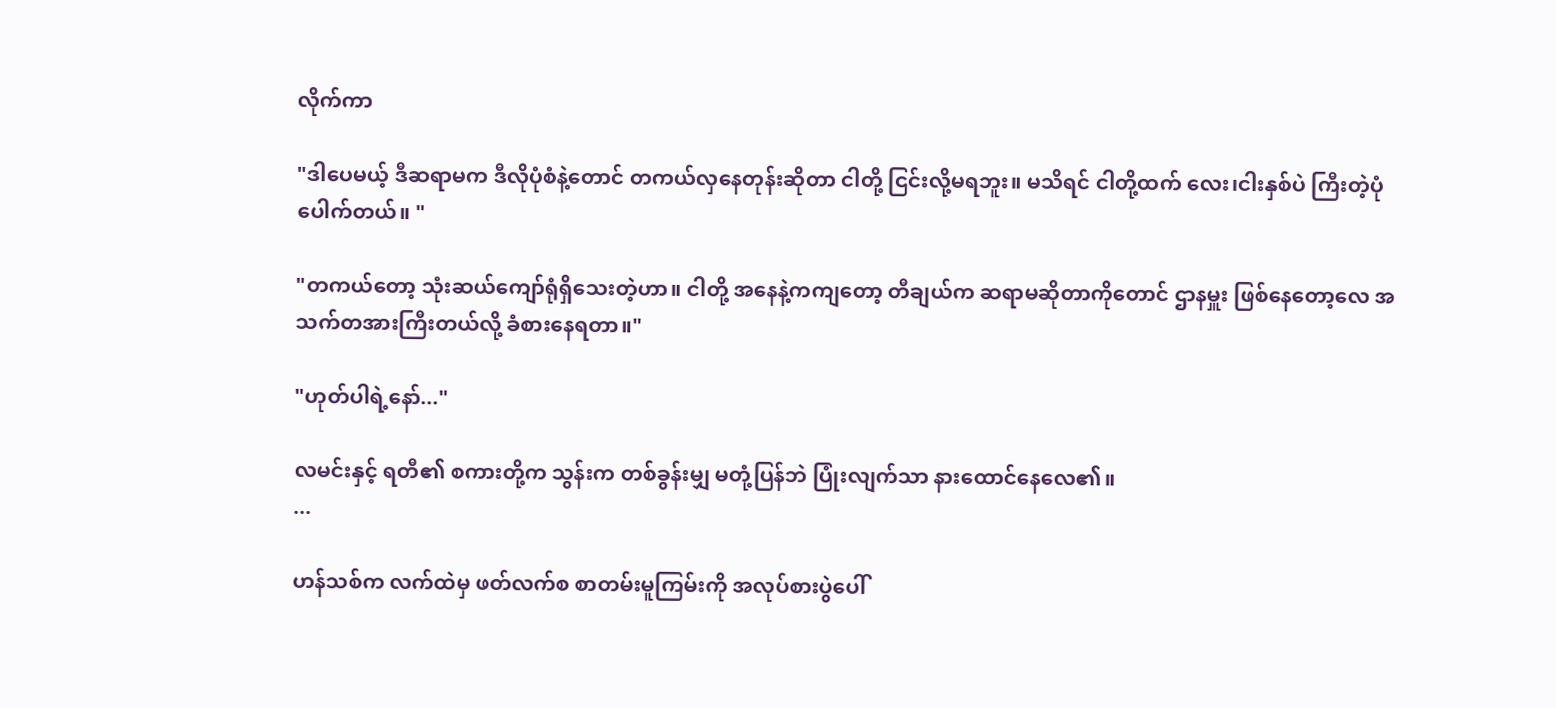လိုက်ကာ

"ဒါပေမယ့် ဒီဆရာမက ဒီလိုပုံစံနဲ့တောင် တကယ်လှနေတုန်းဆိုတာ ငါတို့ ငြင်းလို့မရဘူး။ မသိရင် ငါတို့ထက် လေး၊ငါးနှစ်ပဲ ကြီးတဲ့ပုံပေါက်တယ်။ "

"တကယ်တော့ သုံးဆယ်ကျော်ရုံရှိသေးတဲ့ဟာ။ ငါတို့ အနေနဲ့ကကျတော့ တီချယ်က ဆရာမဆိုတာကိုတောင် ဌာနမှူး ဖြစ်နေတော့လေ အသက်တအားကြီးတယ်လို့ ခံစားနေရတာ။"

"ဟုတ်ပါရဲ့နော်..."

လမင်းနှင့် ရတီ၏ စကားတို့က သွန်းက တစ်ခွန်းမျှ မတုံ့ပြန်ဘဲ ပြုံးလျက်သာ နားထောင်နေလေ၏။
...

ဟန်သစ်က လက်ထဲမှ ဖတ်လက်စ စာတမ်းမူကြမ်းကို အလုပ်စားပွဲပေါ်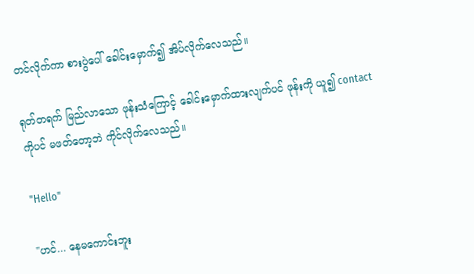တင်လိုက်ကာ စားပွဲပေါ် ခေါင်းမှောက်၍ အိပ်လိုက်လေသည်။

ရုတ်တရက် မြည်လာသော ဖုန်းသံကြောင့် ခေါင်းမှောက်ထားလျက်ပင် ဖုန်းကို ယူ၍ contact ကိုပင် မဖတ်တော့ဘဲ ကိုင်လိုက်လေသည်။

"Hello"

"ဟင်... နေမကောင်းဘူး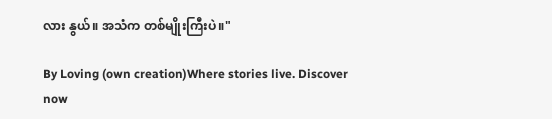လား နွယ်။ အသံက တစ်မျိုးကြီးပဲ။"

By Loving (own creation)Where stories live. Discover now